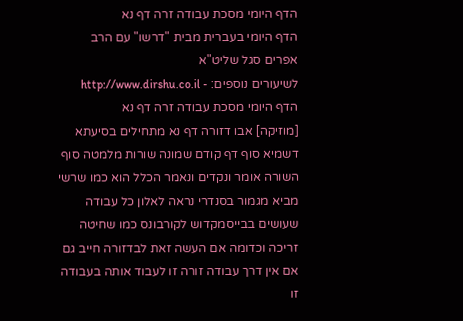הדף היומי מסכת עבודה זרה דף נא
הדף היומי בעברית מבית "דרשו" עם הרב אפרים סגל שליט"א
לשיעורים נוספים: - http://www.dirshu.co.il
הדף היומי מסכת עבודה זרה דף נא
[מוזיקה] אבו דזורה דף נא מתחילים בסיעתא דשמיא סוף דף קודם שמונה שורות מלמטה סוף השורה אומר ונקדים ונאמר הכלל הוא כמו שרשי מביא מגמור בסנדרי נראה לאלון כל עבודה שעושים בבייסמקדוש לקורבונס כמו שחיטה זריכה וכדומה אם העשה זאת לבדזורה חייב גם אם אין דרך עבודה זורה זו לעבוד אותה בעבודה זו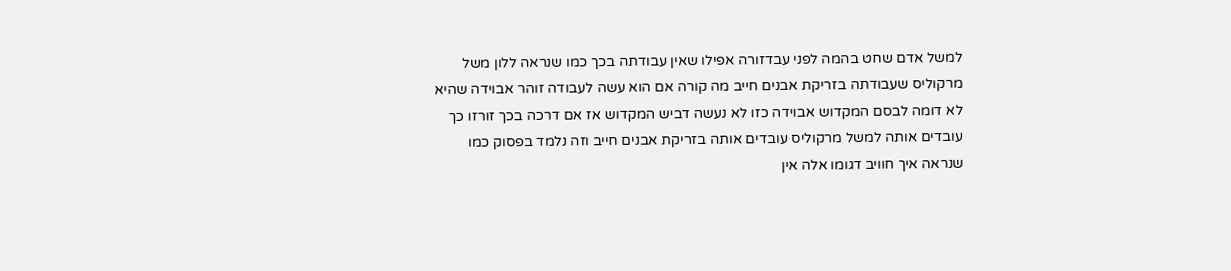למשל אדם שחט בהמה לפני עבדזורה אפילו שאין עבודתה בכך כמו שנראה ללון משל מרקוליס שעבודתה בזריקת אבנים חייב מה קורה אם הוא עשה לעבודה זוהר אבוידה שהיא לא דומה לבסם המקדוש אבוידה כזו לא נעשה דביש המקדוש אז אם דרכה בכך זורזו כך עובדים אותה למשל מרקוליס עובדים אותה בזריקת אבנים חייב וזה נלמד בפסוק כמו שנראה איך חוויב דגומו אלה אין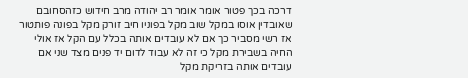דרכה בכך פטור אומר אומר רב יהודה מרב חידוש כזהסחובם שאובדין אוסו במקל שוב מקל בפוניו חיב זורק מקל בפונה פותטור אז רשי מסביר כך אם לא עובדים אותה בכלל עם הקל אז אולי החיה בשבירת מקל כי זה לא עבוד לדום יד פנים מצד שני אם עובדים אותה בזריקת מקל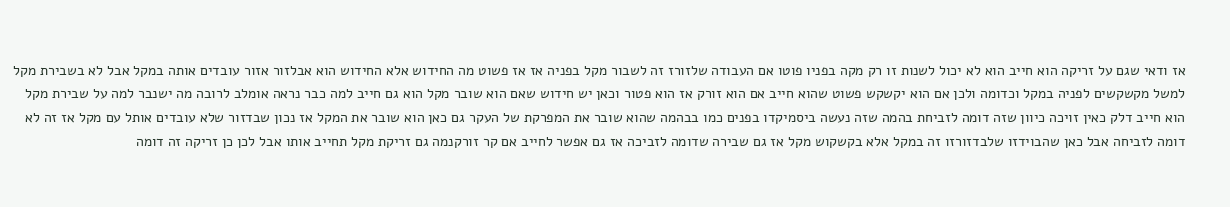אז ודאי שגם על זריקה הוא חייב הוא לא יכול לשנות זו רק מקה בפניו פוטו אם העבודה שלזורז זה לשבור מקל בפניה אז אז פשוט מה החידוש אלא החידוש הוא אבלזור אזור עובדים אותה במקל אבל לא בשבירת מקל למשל מקשקשים לפניה במקל וכדומה ולכן אם הוא יקשקש פשוט שהוא חייב אם הוא זורק אז הוא פטור וכאן יש חידוש שאם הוא שובר מקל הוא גם חייב למה כבר נראה אומלב לרובה מה ישנבר למה על שבירת מקל הוא חייב דלק כאין זויכה כיוון שזה דומה לזביחת בהמה שזה נעשה ביסמיקדו בפנים כמו בבהמה שהוא שובר את המפרקת של העקר גם כאן הוא שובר את המקל אז נכון שבדזור שלא עובדים אותל עם מקל אז זה לא דומה לזביחה אבל כאן שהבוידזו שלבדזורזו זה במקל אלא בקשקוש מקל אז גם שבירה שדומה לזביכה אז גם אפשר לחייב אם קר זורקנמה גם זריקת מקל תחייב אותו אבל לכן כן זריקה זה דומה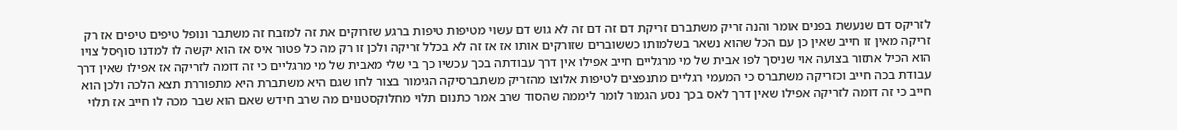לזריקס דם שנעשת בפנים אומר והנה זריק משתברם זריקת דם זה דם זה לא גוש דם עשוי מטיפות טיפות ברגע שזרוקים את זה למזבח זה משתבר ונופל טיפים טיפים אז רק זריקה מאין זו חייב שאין כן עם הכל שהוא נשאר בשלמותו כששוברים שזורקים אותו אז אז זה לא בכלל זריקה ולכן זו רק מה כל פטור איס אז הוא יקשה לו למדנו סוףסל צויו הוא הכיל אתזור בצועה אוי שניסך לפו אבית של מי מרגליים חייב אפילו אין דרך עבודתה בכך עכשיו כך בי שלי מאבית של מי מרגליים כי זה דומה לזריקה אז אפילו שאין דרך עבודת בכה חייב וכזריקה משתברס כי המעמי רגליים מתנפצים לטיפות אלוצו מהזריק משתברסיקה הגימור בצור לחו שגם היא משתברת היא מתפוררת תצא הלכה ולכן הוא חייב כי זה דומה לזריקה אפילו שאין דרך לאס בכך נסע הגמור לומר ליממה שהסוד שרב אמר כתנום תלוי מחלוקסטנוים מה שרב חידש שאם הוא שבר מכה לו חייב אז תלוי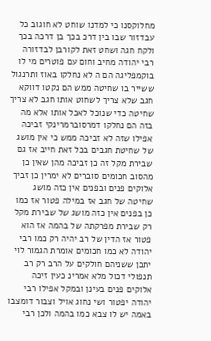מחלוקסנו כי למדנו שוחט לא חוגוב כל עבדזור שבו בין דרכ בכך בן דרכה בכך ולקח חגה ושחט זאת לקורבן לבדזורה רבי יהודה מחיב וחום עם פוטרים מי לו בוקמפליגה הם ה לא נחלקו באוז ותרנגול ששייר בו שחיטה ממש הם נקטו דווקא חגב שלא צריך לשחוט אותו חגב לא צריך שחיטה כדי שנוכל לאכל אותו אלא מה בזה הם נחלקו דמרסוברמרינקי זביכה אפילו שזה לא זביכה ממש כי אין מושג של שחיטת חגבים בכל זאת חייב אז גם שבירת מקל זה כן זביכה מהן שאין כן מהסוב חכומים סוברים לא ימרין כן זביך אלוקים פנים ובפנים אין כזה מושג שחיטה של חגב אז במילה פטור אז כמו כן בפנים אין כזה מושג של שבירת מקל רק שבירת מפרקתה של בהמה אז הוא פטור אז הדין של רב יהיה רק כמו רבי יהודה לא כמו חכומים אומרת הגמור לוי יתכן ששניהם חולקים על הרב רק רב תנפולי דכול מלא אמרינ כעין זיכה אלוקים פנים בעינן ובמקל אפילו רבי יהודה יפטור ושי נחוג אויל וצבור דומצבו באמה יש לו צבא כמו בהמה ולכן רבי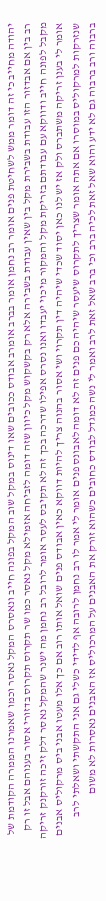יהודה מחייב כי זה דומר ממש לשחיטת פנים אומר רב נחמן אומר בברב אומרב אבודס ככובים שאו דינוס במקל שוב המקל בפונה חייב ונאסרס המקל נאסר וכמו שאמרנו הממרה הקודמת של רב בין אם אבדזור הזו עבודת בשבירת מקל בין שאין עבודת בשבירה אלא רק בקשקוש מקל כיוון שזה דומה לזביחה אזמילא מקל נאסר כמו שר תקרוס תקרוס בדזורי אסור בענוהם אבל זו רק מקבל לפונה חייב ודווקא עם עבודתם בזריקת מקל והמקור מיכוי יעבדו ואנו נסרס אפילו שדרכה בכך זה לא תקיבס לעסר אומר לרובל רב נחמן מה ישנר שהמקל נאסר דלק זיכה זורקנק זריקה אומר לי בענן זריקה משתברס ולק אז יש לנו כאן יסוד שכדי שיהיה דין תקרוי ושי אסור בהנוה צריך להיות דווקא כאין אבודס פנים שואל אותו רוב אם כך אלו מעטו אבני ביס מרקוליס אבנים שנזרקות למרקוליס במוסרו אם אתה אומר שצריך לתקרוס שיעסר שיהיה כם פנים זה לא דומה לאבונס פנים אומר לי אמר לו רב נחמן לרובה אף לדידי כשלי גם אני התקשתי ושאלתי לרב ברבוה ורב ברבוה גם לא ידע והוא שאל זאת לכיה ברב וכי ברב שאל זאת לרב ואמר לי נשה כמגדל לבודס כחובים כשהוא זורק את האבנים על המרכוליס אז האבנים נאסרות לא משום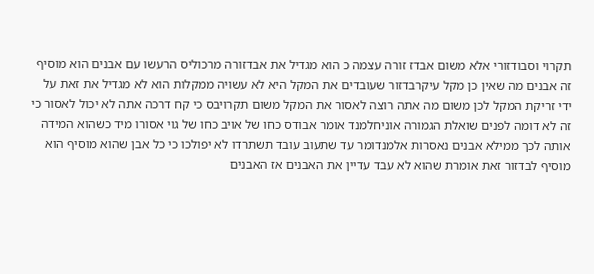תקרוי וסבודזורי אלא משום אבדז זורה עצמה כ הוא מגדיל את אבדזורה מרכוליס הרעשו עם אבנים הוא מוסיף זה אבנים מה שאין כן מקל עיקרבדזור שעובדים את המקל היא לא עשויה ממקלות הוא לא מגדיל את זאת על ידי זריקת המקל לכן משום מה אתה רוצה לאסור את המקל משום תקרויבס כי קח דרכה אתה לא יכול לאסור כי זה לא דומה לפנים שואלת הגמורה אוניחלמנד אומר אבודס כחו של אויב כחו של גוי אסורו מיד כשהוא המידה אותה לכך ממילא אבנים נאסרות אלמנדומר עד שתעוב עובד תשתרדו לא יפולכו כי כל אבן שהוא מוסיף הוא מוסיף לבדזור זאת אומרת שהוא לא עבד עדיין את האבנים אז האבנים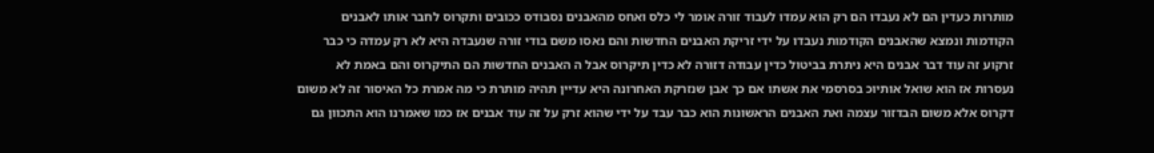מותרות כעדין הם לא נעבדו הם רק הוא עמדו לעבוד זורה אומר לי כלס ואחס מהאבנים נסבודס ככובים ותקרוס לחבר אותו לאבנים הקודמות ונמצא שהאבנים הקודמות נעבדו על ידי זריקת האבנים החדשות והם נאסו משם בודי זורה שנעבדה היא לא רק עמדה כי כבר זרקוע זה עוד דבר אבנים היא ניתרת בביטול כדין עבודה דזורה לא כדין תיקרוס אבל ה האבנים החדשות הם התיקרוס והם באמת לא נעסרות אז הוא שואל אותיוכ בסרסמי את אשתו אם כך אבן שנזרקת האחרונה היא עדיין תהיה מותרת כי מה אמרת כל האיסור זה לא משום דקרוס אלא משום הבדזור עצמה ואת האבנים הראשונות הוא כבר עבד על ידי שהוא זרק על זה עוד אבנים אז כמו שאמרנו הוא התכוון גם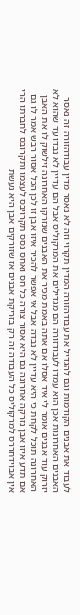לעבוד את אבנים הקודמות וגם להגדיל את עבודהזורה המדין תקרוי וזה לא נאסר מדין עבודהזורה זה נאסר האבנים האחרונות אכן הוא עמדו לעבודזורה הם מגדילים את המרקוליס אבל הם עדיין לא נבדו עד שהוא לא יזרוק עוד אבנים אומר לי איד אסלו אם אתה באמת מכיר את האבנים שנזרקו האחרונה זילשוק לו את האבן האחרונה תוכל לקחת כי היא עדיין לא נבדה אבל אי אפשר להכיר איזו אבן זו לכן הכל אסור רבש אמר לו גם אם תדע איזו אבן נזרקה אחרונה גם היא אסור צורה כל חס ואחס נסס תקרויבס לעצמו ותקרובס לחברתו הרי אין אבוידחררס למרקוליס כל העבודה זה רק בזריקת אבנים אז שזורקים אבן היא נעשת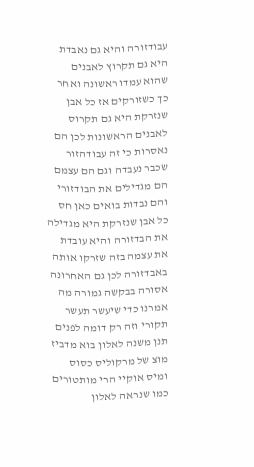עבודזורה והיא גם נאבדת היא גם תקרוץ לאבנים שהוא עמדו ראשונה ואחר כך כשזורקים אז כל אבן שנזרקת היא גם תקרוס לאבנים הראשונות לכן הם נאסרות כי זה עבודהזור שכבר נעבדה וגם הם עצמם הם מגדילים את הבודזורי והם נבדות בואים כאן חס כל אבן שנזרקת היא מגדילה את הבדזורה והיא עובדת את עצמה בזה שזרקו אותה באבדזורה לכן גם האחרונה אסורה בבקשה גמורה מה אמרנו כדי שיעשר תעשר תקורי וזה רק דומה לפנים תנן משנה לאלון בוא מדביז מוצ של מרקוליס כסוס ומיס אוקיי הרי מותטורים כמו שנראה לאלון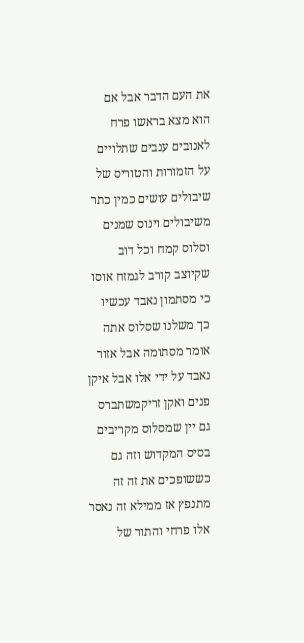את העם הדבר אבל אם הוא מצא בראשו פרח לאנובים ענבים שתלויים על הזמורות והטוריס של שיבולים עושים כמין כתר משיבולים וינוס שמנים וסלוס קמח וכל דוב שקיוצב קורב לגמזח אוסו כי מסתמון נאבד עכשיו כך משלנו שסלוס אתה אומר מסתומה אבל אזור נאבד על ידי אלו אבל איקן פנים ואקן זריקמשתברס גם יין שמסלוס מקריבים בסיס המקדוש וזה גם כששופכים את זה זה מתנפץ אז ממילא זה נאסר אלו פרחי והתור של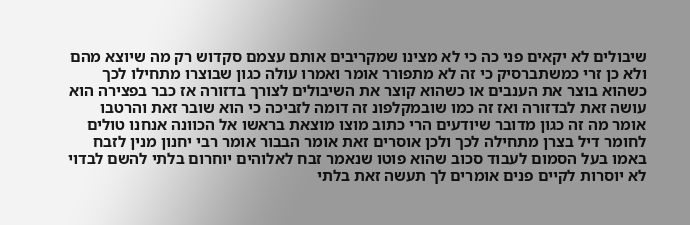שיבולים לא יקאים פני כה כי לא מצינו שמקריבים אותם עצמם סקדוש רק מה שיוצא מהם ולא כן זרי כמשתברסיק כי זה לא מתפורר אומר ואמרו עולה כגון שבוצרו מתחילו לכך כשהוא בוצר את הענבים או כשהוא קוצר את השיבולים לצורך בדזורה אז כבר בפצירה הוא עושה זאת לבדזורה ואז זה כמו שובמקלפונ זה דומה לזביכה כי הוא שובר זאת והרטבו אומר מה זה כגון מדובר שיודעים הרי כתוב מוצו מוצאת בראשו אל הכוונה אנחנו טולים לחומר דיל בצרן מתחילה לכך ולכן אוסרים זאת אומר הבבור אומר רבי יחנון מנין לזבח באמו בעל הסמום לעבוד סכוב שהוא פוטו שנאמר זבח לאלוהים יוחרום בלתי להשם לבדוי לא יוסרות לקיים פנים אומרים לך תעשה זאת בלתי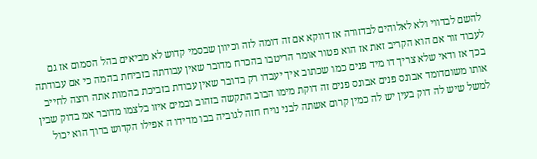להשם לבדווי ולא לאלוהים לבדזורה אז דווקא אם זה דומה לזה וכיוון שבסמי קדוש לא מביאים בהל הסמום אז גם לעבוד זור אם הוא הקריב זאת אז הוא פטור אומר הריטבו בהכרח מדובר שאין עבודתה בזביחת בהמה כי אם עבודתה בכך אז ודאי שלא צריך דו מיד פנים כמו שכתוב איך יעבדו רק בדובר שאין עבודת בזביכת בהמות אתה רוצה לחייב אותו משוםדומד אבונס פנים אבונס פנים זה דוקת מימו הבוב התקשה בזהוב ובמים איזו בלצמו מדובר אמ בדוק שבין למשל שיש לה דוק בעין יש לה כמין קרום אשתה לבני נויח חזה לגוביה בבו מדידו ה אפילו הקדוש ברוך הוא יכול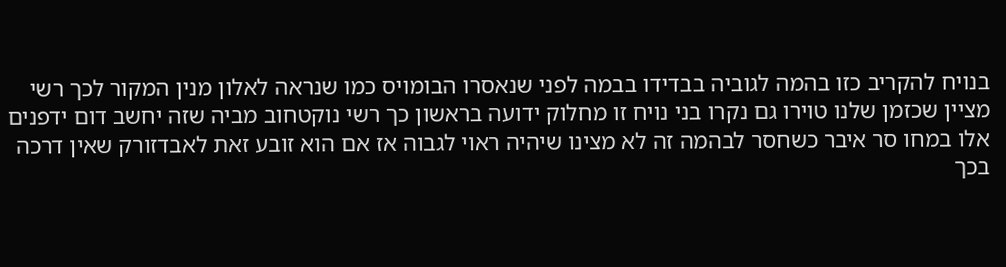בנויח להקריב כזו בהמה לגוביה בבדידו בבמה לפני שנאסרו הבומויס כמו שנראה לאלון מנין המקור לכך רשי מציין שכזמן שלנו טוירו גם נקרו בני נויח זו מחלוק ידועה בראשון כך רשי נוקטחוב מביה שזה יחשב דום ידפנים אלו במחו סר איבר כשחסר לבהמה זה לא מצינו שיהיה ראוי לגבוה אז אם הוא זובע זאת לאבדזורק שאין דרכה בכך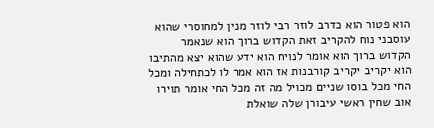הוא פטור הוא כדרב לוזר רבי לוזר מנין למחוסרי שהוא עוסבני נוח להקריב זאת הקדוש ברוך הוא שנאמר הקדוש ברוך הוא אומר לנויח הוא ידע שהוא יצא מהתיבו הוא יקריב יקריב קורבנות אז הוא אמר לו לכתחילה ומכל החי מכל בוסו שניים מכויל מה זה מכל החי אומר תוירו אוב שחין ראשי עיבורן שלה שואלת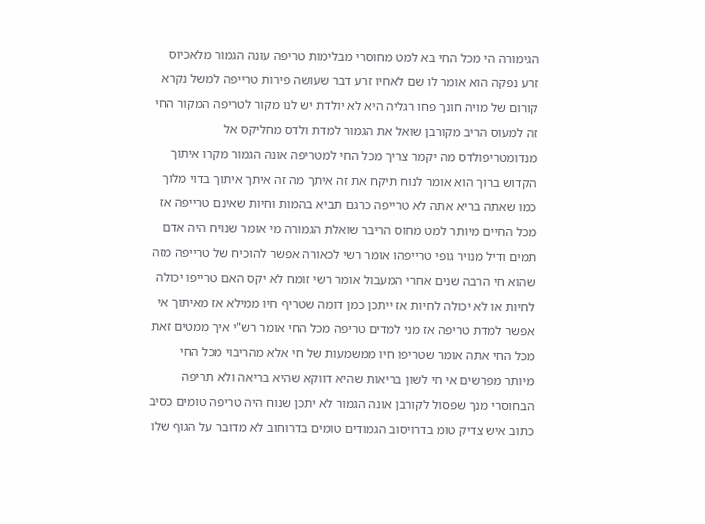הגימורה הי מכל החי בא למט מחוסרי מבלימות טריפה עונה הגמור מלאכיוס זרע נפקה הוא אומר לו שם לאחיו זרע דבר שעושה פירות טרייפה למשל נקרא קורום של מויה חונך פחו רגליה היא לא יולדת יש לנו מקור לטריפה המקור החי זה למעוס הריב מקורבן שואל את הגמור למדת ולדס מחליקס אל מנדומטריפולדס מה יקמר צריך מכל החי למטריפה אונה הגמור מקרו איתוך הקדוש ברוך הוא אומר לנוח תיקח את זה איתך מה זה איתך איתוך בדוי מלוך כמו שאתה בריא אתה לא טרייפה כרגם תביא בהמות וחיות שאינם טרייפה אז מכל החיים מיותר למט מחוס הריבר שואלת הגמורה מי אומר שנויח היה אדם תמים ודיל מנויר גופי טרייפהו אומר רשי לכאורה אפשר להוכיח של טרייפה מזה שהוא חי הרבה שנים אחרי המעבול אומר רשי זומח לא יקס האם טרייפו יכולה לחיות או לא יכולה לחיות אז ייתכן כמן דומה שטריף חיו ממילא אז מאיתוך אי אפשר למדת טריפה אז מני למדים טריפה מכל החי אומר רש"י איך ממטים זאת מכל החי אתה אומר שטריפו חיו ממשמעות של חי אלא מהריבוי מכל החי מיותר מפרשים אי חי לשון בריאות שהיא דווקא שהיא בריאה ולא תריפה הבחוסרי מנך שפסול לקורבן אונה הגמור לא יתכן שנוח היה טריפה טומים כסיב כתוב איש צדיק טומ בדרויסוב הגמודים טומים בדרוחוב לא מדובר על הגוף שלו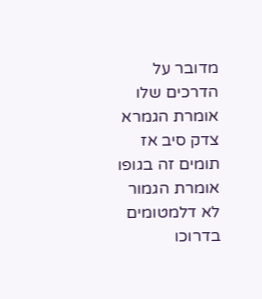מדובר על הדרכים שלו אומרת הגמרא צדק סיב אז תומים זה בגופו אומרת הגמור לא דלמטומים בדרוכו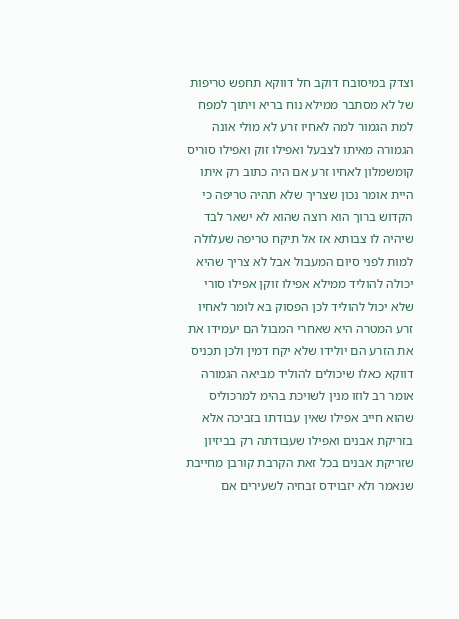וצדק במיסובח דוקב חל דווקא תחפש טריפות של לא מסתבר ממילא נוח בריא ויתוך למפח למת הגמור למה לאחיו זרע לא מולי אונה הגמורה מאיתו לצבעל ואפילו זוק ואפילו סוריס קומשמלון לאחיו זרע אם היה כתוב רק איתו היית אומר נכון שצריך שלא תהיה טריפה כי הקדוש ברוך הוא רוצה שהוא לא ישאר לבד שיהיה לו צבותא אז אל תיקח טריפה שעלולה למות לפני סיום המעבול אבל לא צריך שהיא יכולה להוליד ממילא אפילו זוקן אפילו סורי שלא יכול להוליד לכן הפסוק בא לומר לאחיו זרע המטרה היא שאחרי המבול הם יעמידו את את הזרע הם יולידו שלא יקח דמין ולכן תכניס דווקא כאלו שיכולים להוליד מביאה הגמורה אומר רב לוזו מנין לשויכת בהימ למרכוליס שהוא חייב אפילו שאין עבודתו בזביכה אלא בזריקת אבנים ואפילו שעבודתה רק בביזיון שזריקת אבנים בכל זאת הקרבת קורבן מחייבת שנאמר ולא יזבוידס זבחיה לשעירים אם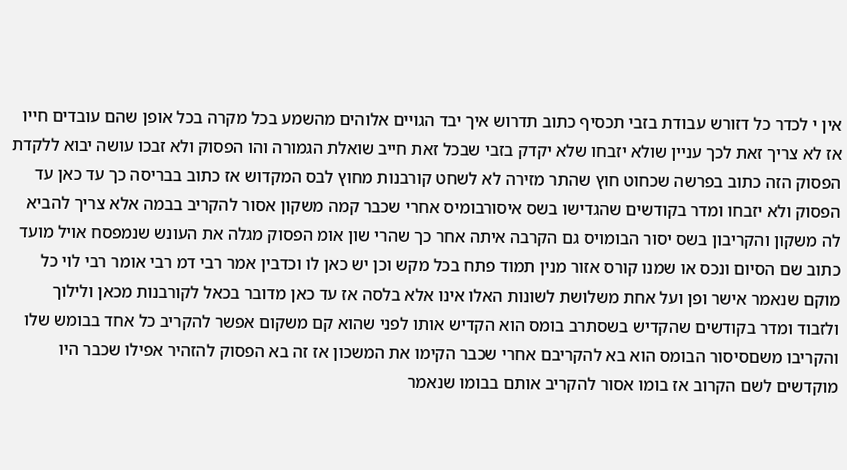אין י לכדר כל דזורש עבודת בזבי תכסיף כתוב תדרוש איך יבד הגויים אלוהים מהשמע בכל מקרה בכל אופן שהם עובדים חייו אז לא צריך זאת לכך עניין שולא יזבחו שלא יקדק בזבי שבכל זאת חייב שואלת הגמורה והו הפסוק ולא זבכו עושה יבוא ללקדת הפסוק הזה כתוב בפרשה שכחוט חוץ שהתר מזירה לא לשחט קורבנות מחוץ לבס המקדוש אז כתוב בבריסה כך עד כאן עד הפסוק ולא יזבחו ומדר בקודשים שהגדישו בשס איסורבומיס אחרי שכבר קמה משקון אסור להקריב בבמה אלא צריך להביא לה משקון והקריבון בשס יסור הבומויס גם הקרבה איתה אחר כך שהרי שון אומ הפסוק מגלה את העונש שנמפסח אויל מועד כתוב שם הסיום ונכס או שמנו קורס אזור מנין תמוד פתח בכל מקש וכן יש כאן לו וכדבין אמר רבי דמ רבי אומר רבי לוי כל מוקם שנאמר אישר ופן ועל אחת משלושת לשונות האלו אינו אלא בלסה אז עד כאן מדובר בכאל לקורבנות מכאן ולילוך ולזבוד ומדר בקודשים שהקדיש בשסתרב בומס הוא הקדיש אותו לפני שהוא קם משקום אפשר להקריב כל אחד בבומש שלו והקריבו משםסיסור הבומס הוא בא להקריבם אחרי שכבר הקימו את המשכון אז זה בא הפסוק להזהיר אפילו שכבר היו מוקדשים לשם הקרוב אז בומו אסור להקריב אותם בבומו שנאמר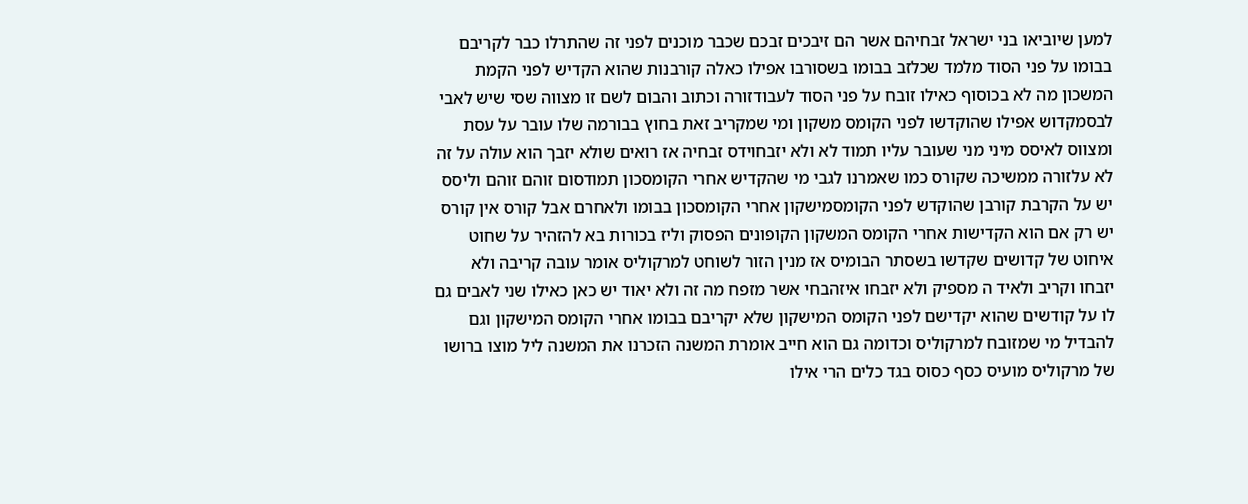למען שיוביאו בני ישראל זבחיהם אשר הם זיבכים זבכם שכבר מוכנים לפני זה שהתרלו כבר לקריבם בבומו על פני הסוד מלמד שכלזב בבומו בשסורבו אפילו כאלה קורבנות שהוא הקדיש לפני הקמת המשכון מה לא בכוסוף כאילו זובח על פני הסוד לעבודזורה וכתוב והבום לשם זו מצווה שסי שיש לאבי לבסמקדוש אפילו שהוקדשו לפני הקומס משקון ומי שמקריב זאת בחוץ בבורמה שלו עובר על עסת ומצווס לאיסס מיני מני שעובר עליו תמוד לא ולא יזבחוידס זבחיה אז רואים שולא יזבך הוא עולה על זה לא עלזורה ממשיכה שקורס כמו שאמרנו לגבי מי שהקדיש אחרי הקומסכון תמודסום זוהם זוהם וליסס יש על הקרבת קורבן שהוקדש לפני הקומסמישקון אחרי הקומסכון בבומו ולאחרם אבל קורס אין קורס יש רק אם הוא הקדישות אחרי הקומס המשקון הקופונים הפסוק וליז בכורות בא להזהיר על שחוט איחוט של קדושים שקדשו בשסתר הבומיס אז מנין הזור לשוחט למרקוליס אומר עובה קריבה ולא יזבחו וקריב ולאיד ה מספיק ולא יזבחו איזהבחי אשר מזפח מה זה ולא יאוד יש כאן כאילו שני לאבים גם לו על קודשים שהוא יקדישם לפני הקומס המישקון שלא יקריבם בבומו אחרי הקומס המישקון וגם להבדיל מי שמזובח למרקוליס וכדומה גם הוא חייב אומרת המשנה הזכרנו את המשנה ליל מוצו ברושו של מרקוליס מועיס כסף כסוס בגד כלים הרי אילו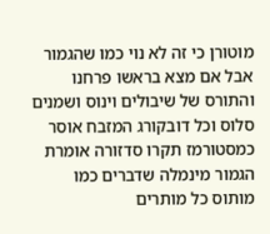מוטורן כי זה לא נוי כמו שהגמור אבל אם מצא בראשו פרחנו והתורס של שיבולים וינוס ושמנים סלוס וכל דובקורג המזבח אוסר כמסטורמז תקרו סדזורה אומרת הגמור מינמלה שדברים כמו מותוס כל מותרים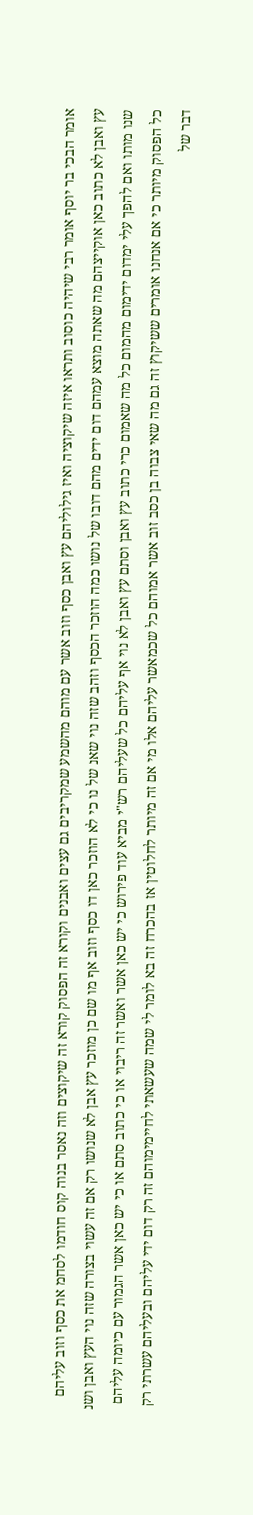אומר הבכי בר יוסף אומר רבי שיהיה כוסוב ותראו איזה שיקוציה ואיז גילוליהם עץ ואבן כסף וזוב אשר עם מוהם מהשמע שמקריבים גם עצים ואבנים וקורא זה הפסוק קורא זה שיקוצים וזה נאסר בנוה קוס חודמו לסחמ את כסף וזוב עליהם עץ ואבן לא כתוב כאן אוקייצהם מה שאתה מוצא עמהם דום ידים מהם דובו של נושו כמה הוזכר הכסף וזהב שזה נוי שאנ של נו כי לא הוזכר כאן דו כסף וזוב אף מו שם כן מוזכר עץ אבן לא שנושו רק אם זה עשוי בצורה שזה נוי העץ ואבן ושנ שנו מותו ואם להפך עלי ימדום ידימום מהמום כל מה שאמום כרי כתוב עץ ואבן וסתם עץ ואבן לא נוי אף עליהם כל שעליהם רש"י מביא עוד פירוש כי יש כאן אשר ואשר זה ריבוי או כי כתוב סתם או כי יש כאן אשר הגמור עם כיומה עליהם כל הפסוק מיותר כי אם אנחנו אומרים ששיקוץ זה גם מה שאי צבוה בן כסב זוב אשר אמוהם כל שכמאשר עליהם אלו מי אם זה מיותר לחלוטין אז בהכרח זה בא לומר לי שמה שעשאתי לחיימימוהם זה רק דום ידי עליהם ובעליהם עשרתי רק דבר של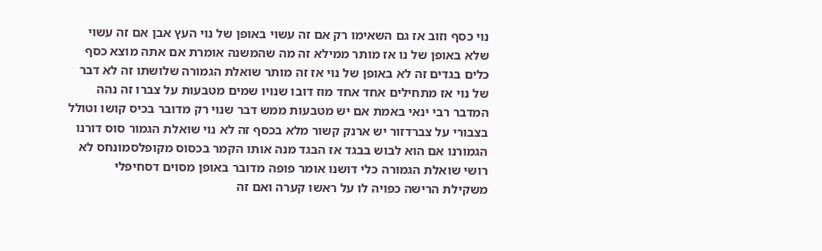נוי כסף וזוב אז גם השאימו רק אם זה עשוי באופן של נוי העץ אבן אם זה עשוי שלא באופן של נו אז מותר ממילא זה מה שהמשנה אומרת אם אתה מוצא כסף כלים בגדים זה לא באופן של נוי אז זה מותר שואלת הגמורה שלושתו זה לא דבר של נוי אז מתחילים אחד אחד מוז דובו שנויו שמים מטבעות על צברו זה נהה המדבר רבי ינאי באמת אם יש מטבעות ממש דבר שנוי רק מדובר בכיס קושו וטולל בצבורי על צברדזור יש ארנק קשור מלא בכסף זה לא נוי שואלת הגמור סוס דורנו הגמורנו אם הוא לבוש בבגד אז הבגד מנה אותו הקמר בכסוס מקופלסמונחס לא רושי שואלת הגמורה כלי דושנו אומר פופה מדובר באופן מסוים דסחיפלי משקילת הרישה כפויה לו על ראשו קערה ואם זה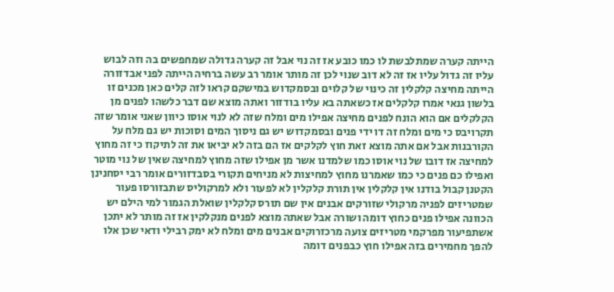הייתה קערה שמתלבשת לו כמו כובע אז זה נוי אבל זה קערה גדולה שמחפשים בה וזה לבוש עליו זה גדול עליו אז זה לא דוב שנוי לכן זה מותר אומר רב עשה ברחיה הייתה לפני אבדזורה הייתה מחיצה קלקלין זה כינוי של קלוים ובסמקדוש במישקם קראו לזה קלים כאן מכנים זו בלשון גנאי אמרו קלקלים אז כשאתה בא עליו בודזור ואתה מוצא שם דבר כלשהו לפנים מן הקלקלים אם הוא הונח לפנים מחיצה אפילו מים ומלח שזה לא לנוי אוסו כיוון שאני אומר שזה תקרויבס כי מים ומלח זה דו ידי פנים ובסמקדוש יש גם ניסוך המים וסוכות יש גם מלח על הקורבנות אבל אם אתה מוצא זאת חוץ לקלקים אז הם בזה לא יביאו את זה לתיקוז כי זה מחוץ למחיצה אז דובו של נוי אוסו כמו שלמדנו אשר מן אפילו שזה מחוץ למחיצה שאין של נוי מוטר ואפילו כם פנים כי כמו שאמרנו מחוץ למחיצות לא מניחים תקורי בסבדזורים אומר רבי יסחנינן הקטנן קבול בודנו אין קלקלין אין תורת קלקלין לא לפעור ולא למרקוליס שתבזורסו פעור שמטריזים לפניה מרקולי שזורקים אבנים אין שם תורס קלקלין שואלת הגמור למי הילם יש הכוונה אפילו פנים כחוץ דומה ושורה אבל שאתה מוצא לפנים מנקלקין אז זה מותר לא יתכן אשתפיעור מפרקמי מטריזים צועה מרכזרוקים אבנים מים ומלח לא ימק רבילי ודאי שכן אלו להפך מחמירים בזה אפילו חוץ כבפנים דומה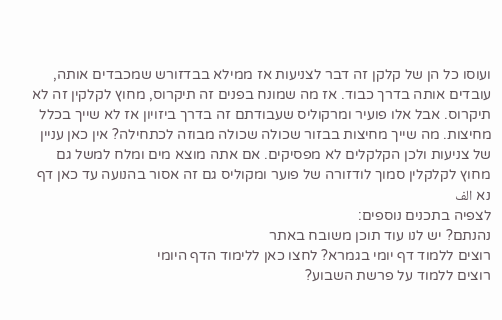ועוסו כל הן של קלקן זה דבר לצניעות אז ממילא בבדזורש שמכבדים אותה, עובדים אותה בדרך כבוד. אז מה שמונח בפנים זה תיקרוס, מחוץ לקלקין זה לא תיקרוס. אבל אלו פועיר ומרקוליס שעבודתם זה בדרך ביזויון אז לא שייך בכלל מחיצות. מה שייך מחיצות בבזור שכולה שכולה מבוזה לכתחילה? אין כאן עניין של צניעות ולכן הקלקלים לא מפסיקים. אם אתה מוצא מים ומלח למשל גם מחוץ לקלקלין סמוך לודזורה של פוער ומקוליס גם זה אסור בהנועה עד כאן דף נא الف
לצפיה בתכנים נוספים:
נהנתם? יש לנו עוד תוכן משובח באתר
רוצים ללמוד דף יומי בגמרא? לחצו כאן ללימוד הדף היומי
רוצים ללמוד על פרשת השבוע?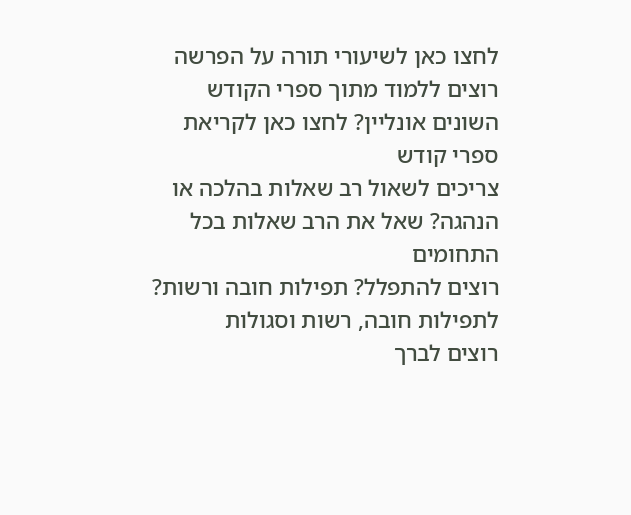לחצו כאן לשיעורי תורה על הפרשה
רוצים ללמוד מתוך ספרי הקודש השונים אונליין? לחצו כאן לקריאת ספרי קודש
צריכים לשאול רב שאלות בהלכה או הנהגה? שאל את הרב שאלות בכל התחומים
רוצים להתפלל? תפילות חובה ורשות? לתפילות חובה, רשות וסגולות
רוצים לברך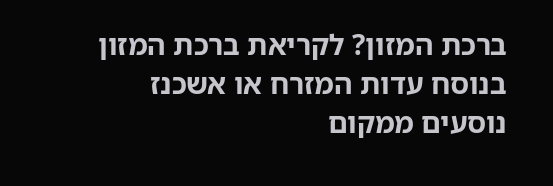ברכת המזון? לקריאת ברכת המזון בנוסח עדות המזרח או אשכנז
נוסעים ממקום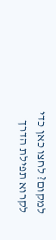למקום? לחצו כאן כדי לקרוא תפילת הדרך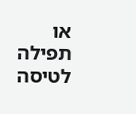או תפילה לטיסה